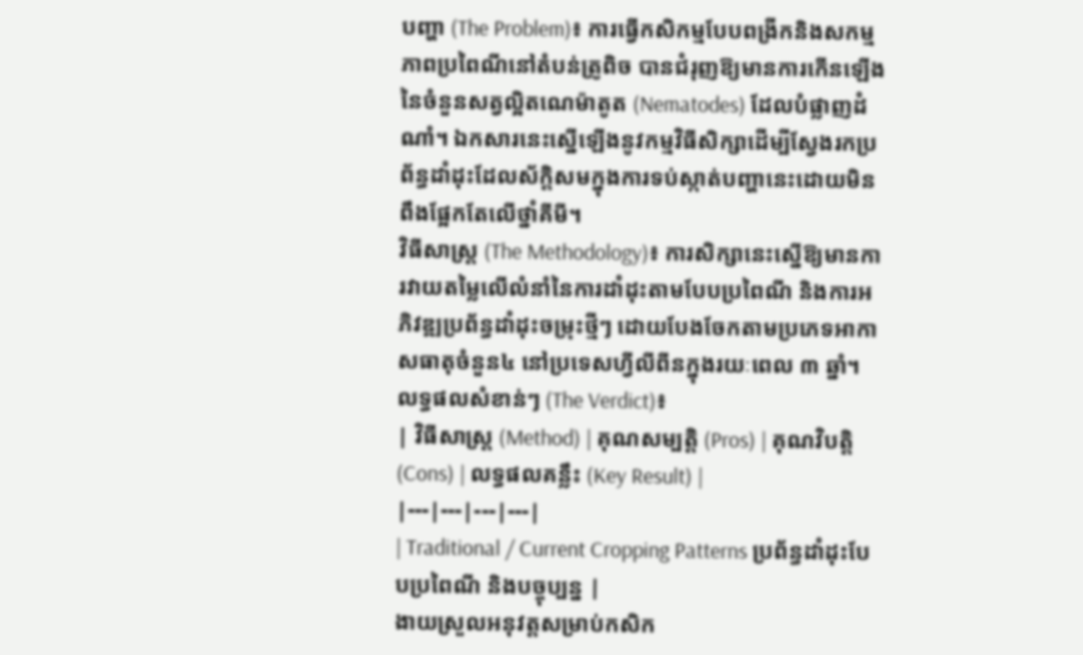បញ្ហា (The Problem)៖ ការធ្វើកសិកម្មបែបពង្រីកនិងសកម្មភាពប្រពៃណីនៅតំបន់ត្រូពិច បានជំរុញឱ្យមានការកើនឡើងនៃចំនួនសត្វល្អិតណេម៉ាតូត (Nematodes) ដែលបំផ្លាញដំណាំ។ ឯកសារនេះស្នើឡើងនូវកម្មវិធីសិក្សាដើម្បីស្វែងរកប្រព័ន្ធដាំដុះដែលស័ក្តិសមក្នុងការទប់ស្កាត់បញ្ហានេះដោយមិនពឹងផ្អែកតែលើថ្នាំគីមី។
វិធីសាស្ត្រ (The Methodology)៖ ការសិក្សានេះស្នើឱ្យមានការវាយតម្លៃលើលំនាំនៃការដាំដុះតាមបែបប្រពៃណី និងការអភិវឌ្ឍប្រព័ន្ធដាំដុះចម្រុះថ្មីៗ ដោយបែងចែកតាមប្រភេទអាកាសធាតុចំនួន៤ នៅប្រទេសហ្វីលីពីនក្នុងរយៈពេល ៣ ឆ្នាំ។
លទ្ធផលសំខាន់ៗ (The Verdict)៖
| វិធីសាស្ត្រ (Method) | គុណសម្បត្តិ (Pros) | គុណវិបត្តិ (Cons) | លទ្ធផលគន្លឹះ (Key Result) |
|---|---|---|---|
| Traditional / Current Cropping Patterns ប្រព័ន្ធដាំដុះបែបប្រពៃណី និងបច្ចុប្បន្ន |
ងាយស្រួលអនុវត្តសម្រាប់កសិក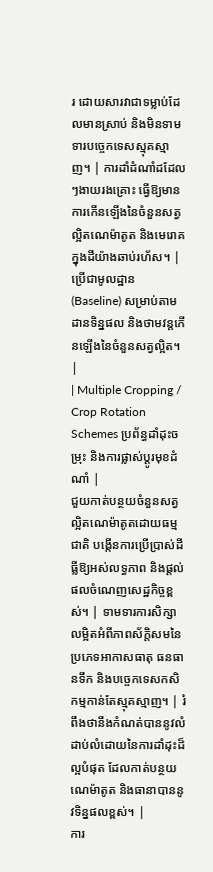រ ដោយសារវាជាទម្លាប់ដែលមានស្រាប់ និងមិនទាមទារបច្ចេកទេសស្មុគស្មាញ។ | ការដាំដំណាំដដែលៗងាយរងគ្រោះ ធ្វើឱ្យមានការកើនឡើងនៃចំនួនសត្វល្អិតណេម៉ាតូត និងមេរោគក្នុងដីយ៉ាងឆាប់រហ័ស។ | ប្រើជាមូលដ្ឋាន (Baseline) សម្រាប់តាមដានទិន្នផល និងថាមវន្តកើនឡើងនៃចំនួនសត្វល្អិត។ |
| Multiple Cropping / Crop Rotation Schemes ប្រព័ន្ធដាំដុះចម្រុះ និងការផ្លាស់ប្តូរមុខដំណាំ |
ជួយកាត់បន្ថយចំនួនសត្វល្អិតណេម៉ាតូតដោយធម្មជាតិ បង្កើនការប្រើប្រាស់ដីធ្លីឱ្យអស់លទ្ធភាព និងផ្តល់ផលចំណេញសេដ្ឋកិច្ចខ្ពស់។ | ទាមទារការសិក្សាលម្អិតអំពីភាពស័ក្តិសមនៃប្រភេទអាកាសធាតុ ធនធានទឹក និងបច្ចេកទេសកសិកម្មកាន់តែស្មុគស្មាញ។ | រំពឹងថានឹងកំណត់បាននូវលំដាប់លំដោយនៃការដាំដុះដ៏ល្អបំផុត ដែលកាត់បន្ថយណេម៉ាតូត និងធានាបាននូវទិន្នផលខ្ពស់។ |
ការ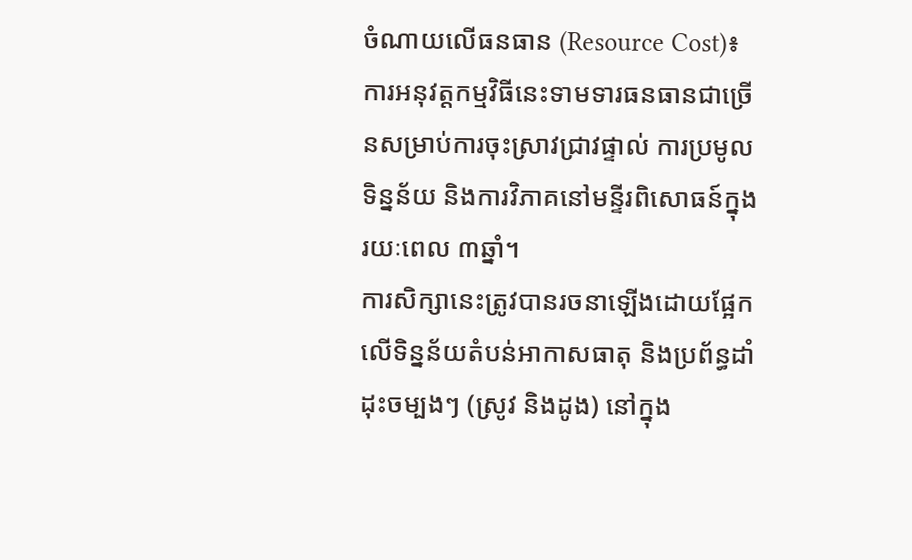ចំណាយលើធនធាន (Resource Cost)៖ ការអនុវត្តកម្មវិធីនេះទាមទារធនធានជាច្រើនសម្រាប់ការចុះស្រាវជ្រាវផ្ទាល់ ការប្រមូលទិន្នន័យ និងការវិភាគនៅមន្ទីរពិសោធន៍ក្នុងរយៈពេល ៣ឆ្នាំ។
ការសិក្សានេះត្រូវបានរចនាឡើងដោយផ្អែកលើទិន្នន័យតំបន់អាកាសធាតុ និងប្រព័ន្ធដាំដុះចម្បងៗ (ស្រូវ និងដូង) នៅក្នុង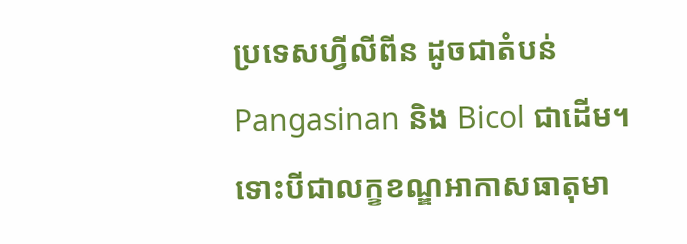ប្រទេសហ្វីលីពីន ដូចជាតំបន់ Pangasinan និង Bicol ជាដើម។ ទោះបីជាលក្ខខណ្ឌអាកាសធាតុមា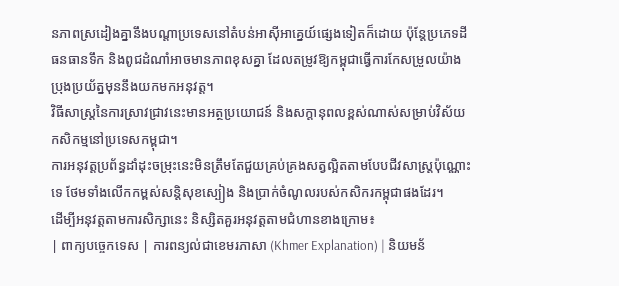នភាពស្រដៀងគ្នានឹងបណ្តាប្រទេសនៅតំបន់អាស៊ីអាគ្នេយ៍ផ្សេងទៀតក៏ដោយ ប៉ុន្តែប្រភេទដី ធនធានទឹក និងពូជដំណាំអាចមានភាពខុសគ្នា ដែលតម្រូវឱ្យកម្ពុជាធ្វើការកែសម្រួលយ៉ាងប្រុងប្រយ័ត្នមុននឹងយកមកអនុវត្ត។
វិធីសាស្ត្រនៃការស្រាវជ្រាវនេះមានអត្ថប្រយោជន៍ និងសក្តានុពលខ្ពស់ណាស់សម្រាប់វិស័យកសិកម្មនៅប្រទេសកម្ពុជា។
ការអនុវត្តប្រព័ន្ធដាំដុះចម្រុះនេះមិនត្រឹមតែជួយគ្រប់គ្រងសត្វល្អិតតាមបែបជីវសាស្ត្រប៉ុណ្ណោះទេ ថែមទាំងលើកកម្ពស់សន្តិសុខស្បៀង និងប្រាក់ចំណូលរបស់កសិករកម្ពុជាផងដែរ។
ដើម្បីអនុវត្តតាមការសិក្សានេះ និស្សិតគួរអនុវត្តតាមជំហានខាងក្រោម៖
| ពាក្យបច្ចេកទេស | ការពន្យល់ជាខេមរភាសា (Khmer Explanation) | និយមន័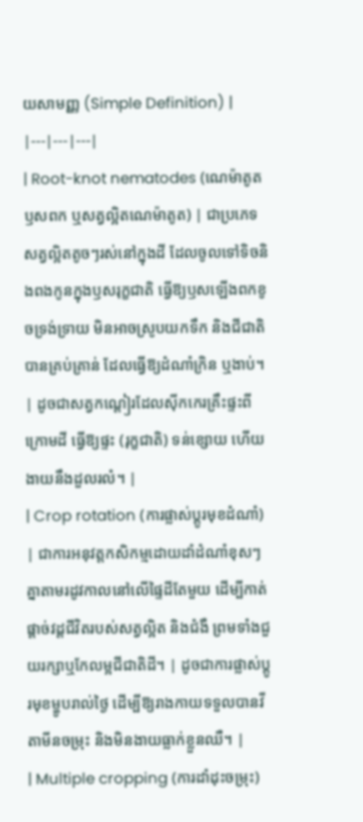យសាមញ្ញ (Simple Definition) |
|---|---|---|
| Root-knot nematodes (ណេម៉ាតូតឫសពក ឬសត្វល្អិតណេម៉ាតូត) | ជាប្រភេទសត្វល្អិតតូចៗរស់នៅក្នុងដី ដែលចូលទៅទិចនិងពងកូនក្នុងឫសរុក្ខជាតិ ធ្វើឱ្យឫសឡើងពកខូចទ្រង់ទ្រាយ មិនអាចស្រូបយកទឹក និងជីជាតិបានគ្រប់គ្រាន់ ដែលធ្វើឱ្យដំណាំក្រិន ឬងាប់។ | ដូចជាសត្វកណ្តៀរដែលស៊ីកកេរគ្រឹះផ្ទះពីក្រោមដី ធ្វើឱ្យផ្ទះ (រុក្ខជាតិ) ទន់ខ្សោយ ហើយងាយនឹងដួលរលំ។ |
| Crop rotation (ការផ្លាស់ប្តូរមុខដំណាំ) | ជាការអនុវត្តកសិកម្មដោយដាំដំណាំខុសៗគ្នាតាមរដូវកាលនៅលើផ្ទៃដីតែមួយ ដើម្បីកាត់ផ្តាច់វដ្តជីវិតរបស់សត្វល្អិត និងជំងឺ ព្រមទាំងជួយរក្សាឬកែលម្អជីជាតិដី។ | ដូចជាការផ្លាស់ប្តូរមុខម្ហូបរាល់ថ្ងៃ ដើម្បីឱ្យរាងកាយទទួលបានវីតាមីនចម្រុះ និងមិនងាយធ្លាក់ខ្លួនឈឺ។ |
| Multiple cropping (ការដាំដុះចម្រុះ)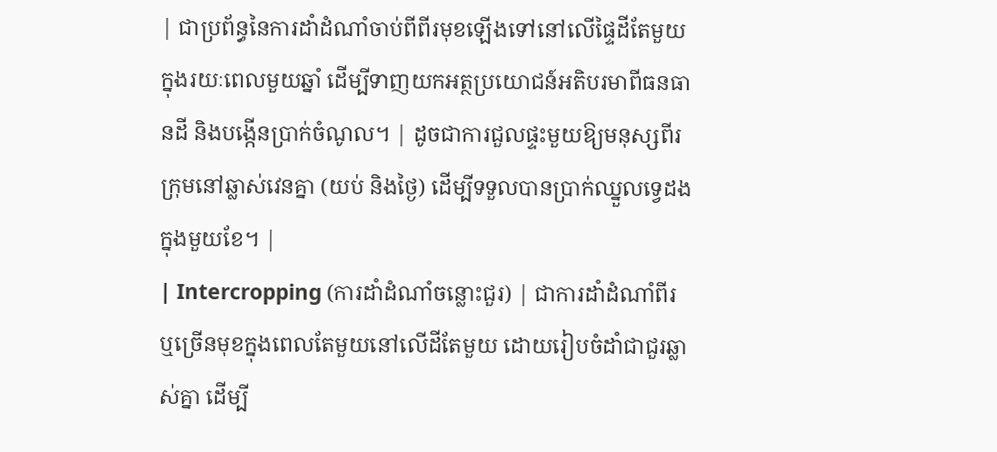| ជាប្រព័ន្ធនៃការដាំដំណាំចាប់ពីពីរមុខឡើងទៅនៅលើផ្ទៃដីតែមួយក្នុងរយៈពេលមួយឆ្នាំ ដើម្បីទាញយកអត្ថប្រយោជន៍អតិបរមាពីធនធានដី និងបង្កើនប្រាក់ចំណូល។ | ដូចជាការជួលផ្ទះមួយឱ្យមនុស្សពីរក្រុមនៅឆ្លាស់វេនគ្នា (យប់ និងថ្ងៃ) ដើម្បីទទួលបានប្រាក់ឈ្នួលទ្វេដងក្នុងមួយខែ។ |
| Intercropping (ការដាំដំណាំចន្លោះជួរ) | ជាការដាំដំណាំពីរ ឬច្រើនមុខក្នុងពេលតែមួយនៅលើដីតែមួយ ដោយរៀបចំដាំជាជួរឆ្លាស់គ្នា ដើម្បី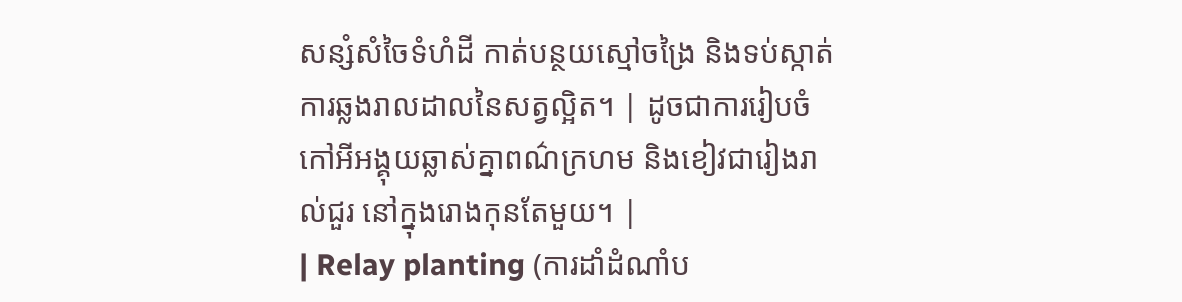សន្សំសំចៃទំហំដី កាត់បន្ថយស្មៅចង្រៃ និងទប់ស្កាត់ការឆ្លងរាលដាលនៃសត្វល្អិត។ | ដូចជាការរៀបចំកៅអីអង្គុយឆ្លាស់គ្នាពណ៌ក្រហម និងខៀវជារៀងរាល់ជួរ នៅក្នុងរោងកុនតែមួយ។ |
| Relay planting (ការដាំដំណាំប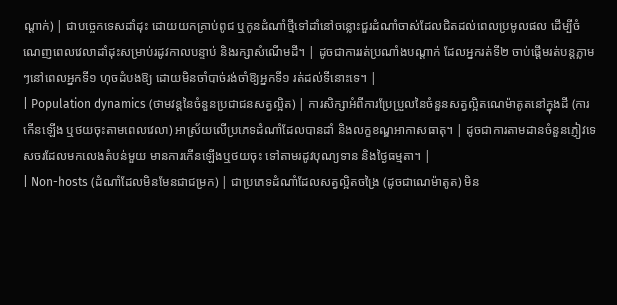ណ្តាក់) | ជាបច្ចេកទេសដាំដុះ ដោយយកគ្រាប់ពូជ ឬកូនដំណាំថ្មីទៅដាំនៅចន្លោះជួរដំណាំចាស់ដែលជិតដល់ពេលប្រមូលផល ដើម្បីចំណេញពេលវេលាដាំដុះសម្រាប់រដូវកាលបន្ទាប់ និងរក្សាសំណើមដី។ | ដូចជាការរត់ប្រណាំងបណ្តាក់ ដែលអ្នករត់ទី២ ចាប់ផ្តើមរត់បន្តភ្លាមៗនៅពេលអ្នកទី១ ហុចដំបងឱ្យ ដោយមិនចាំបាច់រង់ចាំឱ្យអ្នកទី១ រត់ដល់ទីនោះទេ។ |
| Population dynamics (ថាមវន្តនៃចំនួនប្រជាជនសត្វល្អិត) | ការសិក្សាអំពីការប្រែប្រួលនៃចំនួនសត្វល្អិតណេម៉ាតូតនៅក្នុងដី (ការកើនឡើង ឬថយចុះតាមពេលវេលា) អាស្រ័យលើប្រភេទដំណាំដែលបានដាំ និងលក្ខខណ្ឌអាកាសធាតុ។ | ដូចជាការតាមដានចំនួនភ្ញៀវទេសចរដែលមកលេងតំបន់មួយ មានការកើនឡើងឬថយចុះ ទៅតាមរដូវបុណ្យទាន និងថ្ងៃធម្មតា។ |
| Non-hosts (ដំណាំដែលមិនមែនជាជម្រក) | ជាប្រភេទដំណាំដែលសត្វល្អិតចង្រៃ (ដូចជាណេម៉ាតូត) មិន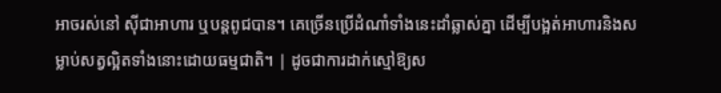អាចរស់នៅ ស៊ីជាអាហារ ឬបន្តពូជបាន។ គេច្រើនប្រើដំណាំទាំងនេះដាំឆ្លាស់គ្នា ដើម្បីបង្អត់អាហារនិងសម្លាប់សត្វល្អិតទាំងនោះដោយធម្មជាតិ។ | ដូចជាការដាក់ស្មៅឱ្យស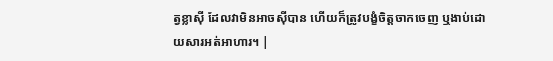ត្វខ្លាស៊ី ដែលវាមិនអាចស៊ីបាន ហើយក៏ត្រូវបង្ខំចិត្តចាកចេញ ឬងាប់ដោយសារអត់អាហារ។ |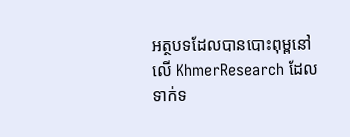អត្ថបទដែលបានបោះពុម្ពនៅលើ KhmerResearch ដែលទាក់ទ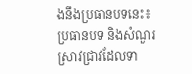ងនឹងប្រធានបទនេះ៖
ប្រធានបទ និងសំណួរស្រាវជ្រាវដែលទា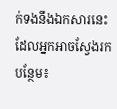ក់ទងនឹងឯកសារនេះ ដែលអ្នកអាចស្វែងរកបន្ថែម៖